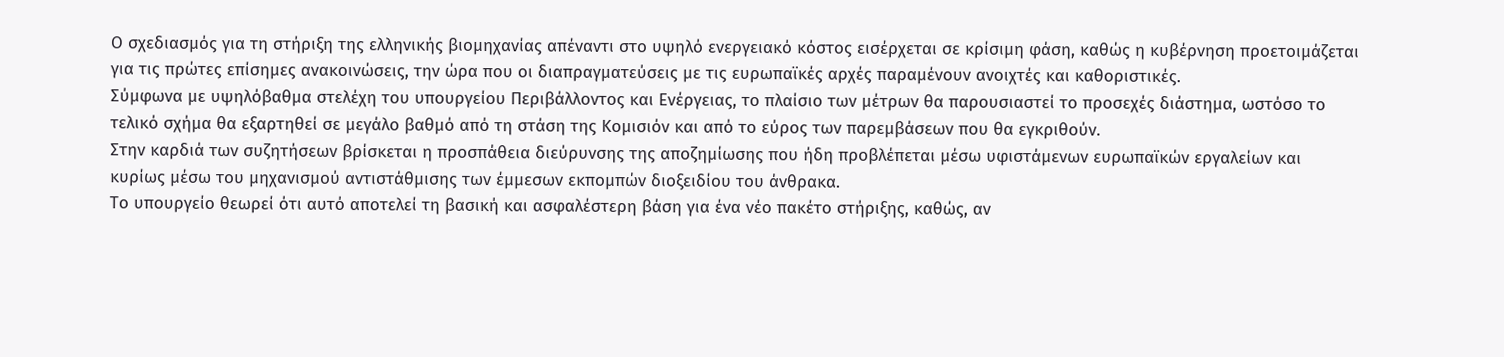Ο σχεδιασμός για τη στήριξη της ελληνικής βιομηχανίας απέναντι στο υψηλό ενεργειακό κόστος εισέρχεται σε κρίσιμη φάση, καθώς η κυβέρνηση προετοιμάζεται για τις πρώτες επίσημες ανακοινώσεις, την ώρα που οι διαπραγματεύσεις με τις ευρωπαϊκές αρχές παραμένουν ανοιχτές και καθοριστικές.
Σύμφωνα με υψηλόβαθμα στελέχη του υπουργείου Περιβάλλοντος και Ενέργειας, το πλαίσιο των μέτρων θα παρουσιαστεί το προσεχές διάστημα, ωστόσο το τελικό σχήμα θα εξαρτηθεί σε μεγάλο βαθμό από τη στάση της Κομισιόν και από το εύρος των παρεμβάσεων που θα εγκριθούν.
Στην καρδιά των συζητήσεων βρίσκεται η προσπάθεια διεύρυνσης της αποζημίωσης που ήδη προβλέπεται μέσω υφιστάμενων ευρωπαϊκών εργαλείων και κυρίως μέσω του μηχανισμού αντιστάθμισης των έμμεσων εκπομπών διοξειδίου του άνθρακα.
Το υπουργείο θεωρεί ότι αυτό αποτελεί τη βασική και ασφαλέστερη βάση για ένα νέο πακέτο στήριξης, καθώς, αν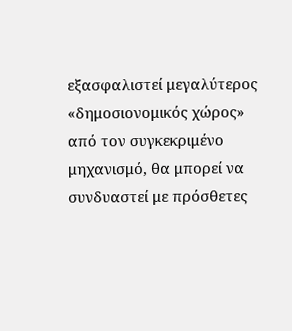εξασφαλιστεί μεγαλύτερος «δημοσιονομικός χώρος» από τον συγκεκριμένο μηχανισμό, θα μπορεί να συνδυαστεί με πρόσθετες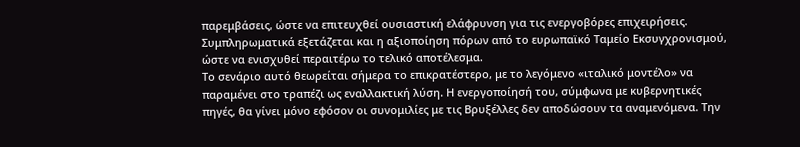παρεμβάσεις, ώστε να επιτευχθεί ουσιαστική ελάφρυνση για τις ενεργοβόρες επιχειρήσεις. Συμπληρωματικά εξετάζεται και η αξιοποίηση πόρων από το ευρωπαϊκό Ταμείο Εκσυγχρονισμού, ώστε να ενισχυθεί περαιτέρω το τελικό αποτέλεσμα.
Το σενάριο αυτό θεωρείται σήμερα το επικρατέστερο, με το λεγόμενο «ιταλικό μοντέλο» να παραμένει στο τραπέζι ως εναλλακτική λύση. Η ενεργοποίησή του, σύμφωνα με κυβερνητικές πηγές, θα γίνει μόνο εφόσον οι συνομιλίες με τις Βρυξέλλες δεν αποδώσουν τα αναμενόμενα. Την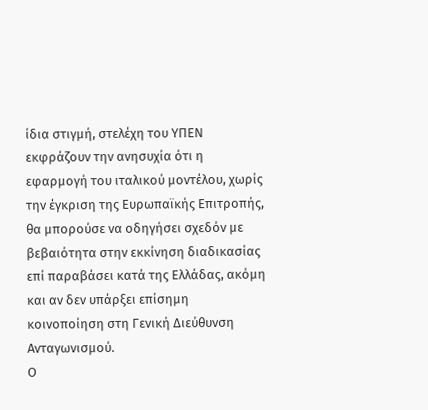ίδια στιγμή, στελέχη του ΥΠΕΝ εκφράζουν την ανησυχία ότι η εφαρμογή του ιταλικού μοντέλου, χωρίς την έγκριση της Ευρωπαϊκής Επιτροπής, θα μπορούσε να οδηγήσει σχεδόν με βεβαιότητα στην εκκίνηση διαδικασίας επί παραβάσει κατά της Ελλάδας, ακόμη και αν δεν υπάρξει επίσημη κοινοποίηση στη Γενική Διεύθυνση Ανταγωνισμού.
Ο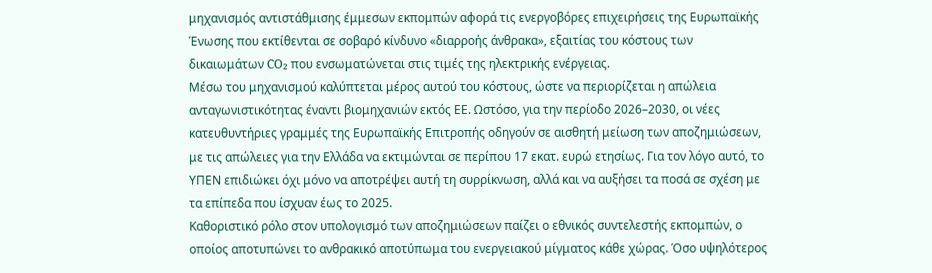μηχανισμός αντιστάθμισης έμμεσων εκπομπών αφορά τις ενεργοβόρες επιχειρήσεις της Ευρωπαϊκής Ένωσης που εκτίθενται σε σοβαρό κίνδυνο «διαρροής άνθρακα», εξαιτίας του κόστους των δικαιωμάτων CO₂ που ενσωματώνεται στις τιμές της ηλεκτρικής ενέργειας.
Μέσω του μηχανισμού καλύπτεται μέρος αυτού του κόστους, ώστε να περιορίζεται η απώλεια ανταγωνιστικότητας έναντι βιομηχανιών εκτός ΕΕ. Ωστόσο, για την περίοδο 2026–2030, οι νέες κατευθυντήριες γραμμές της Ευρωπαϊκής Επιτροπής οδηγούν σε αισθητή μείωση των αποζημιώσεων, με τις απώλειες για την Ελλάδα να εκτιμώνται σε περίπου 17 εκατ. ευρώ ετησίως. Για τον λόγο αυτό, το ΥΠΕΝ επιδιώκει όχι μόνο να αποτρέψει αυτή τη συρρίκνωση, αλλά και να αυξήσει τα ποσά σε σχέση με τα επίπεδα που ίσχυαν έως το 2025.
Καθοριστικό ρόλο στον υπολογισμό των αποζημιώσεων παίζει ο εθνικός συντελεστής εκπομπών, ο οποίος αποτυπώνει το ανθρακικό αποτύπωμα του ενεργειακού μίγματος κάθε χώρας. Όσο υψηλότερος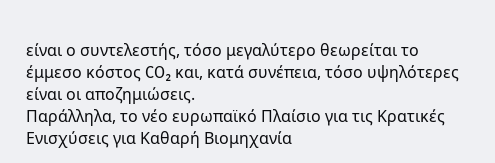είναι ο συντελεστής, τόσο μεγαλύτερο θεωρείται το έμμεσο κόστος CO₂ και, κατά συνέπεια, τόσο υψηλότερες είναι οι αποζημιώσεις.
Παράλληλα, το νέο ευρωπαϊκό Πλαίσιο για τις Κρατικές Ενισχύσεις για Καθαρή Βιομηχανία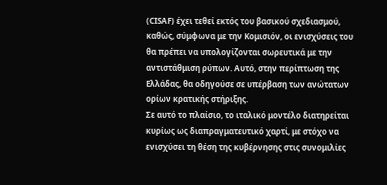(CISAF) έχει τεθεί εκτός του βασικού σχεδιασμού, καθώς, σύμφωνα με την Κομισιόν, οι ενισχύσεις του θα πρέπει να υπολογίζονται σωρευτικά με την αντιστάθμιση ρύπων. Αυτό, στην περίπτωση της Ελλάδας, θα οδηγούσε σε υπέρβαση των ανώτατων ορίων κρατικής στήριξης.
Σε αυτό το πλαίσιο, το ιταλικό μοντέλο διατηρείται κυρίως ως διαπραγματευτικό χαρτί, με στόχο να ενισχύσει τη θέση της κυβέρνησης στις συνομιλίες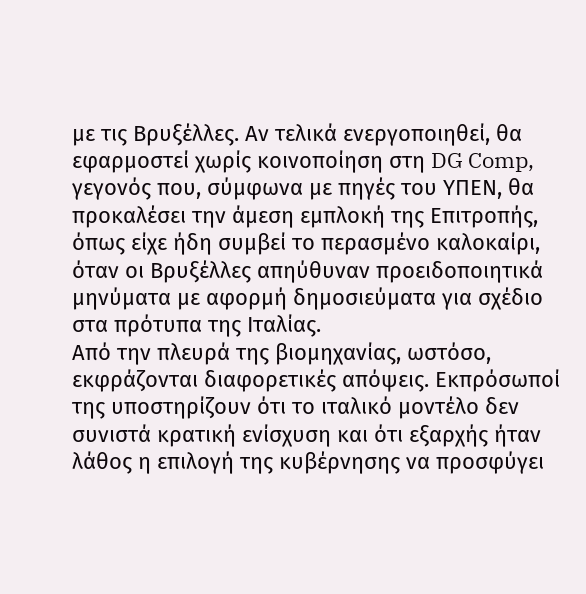με τις Βρυξέλλες. Αν τελικά ενεργοποιηθεί, θα εφαρμοστεί χωρίς κοινοποίηση στη DG Comp, γεγονός που, σύμφωνα με πηγές του ΥΠΕΝ, θα προκαλέσει την άμεση εμπλοκή της Επιτροπής, όπως είχε ήδη συμβεί το περασμένο καλοκαίρι, όταν οι Βρυξέλλες απηύθυναν προειδοποιητικά μηνύματα με αφορμή δημοσιεύματα για σχέδιο στα πρότυπα της Ιταλίας.
Από την πλευρά της βιομηχανίας, ωστόσο, εκφράζονται διαφορετικές απόψεις. Εκπρόσωποί της υποστηρίζουν ότι το ιταλικό μοντέλο δεν συνιστά κρατική ενίσχυση και ότι εξαρχής ήταν λάθος η επιλογή της κυβέρνησης να προσφύγει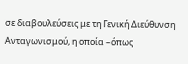σε διαβουλεύσεις με τη Γενική Διεύθυνση Ανταγωνισμού, η οποία –όπως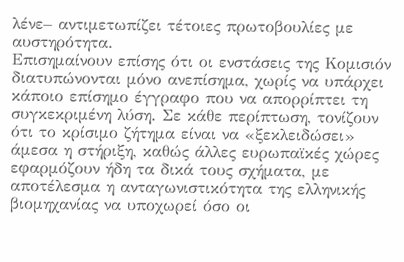λένε– αντιμετωπίζει τέτοιες πρωτοβουλίες με αυστηρότητα.
Επισημαίνουν επίσης ότι οι ενστάσεις της Κομισιόν διατυπώνονται μόνο ανεπίσημα, χωρίς να υπάρχει κάποιο επίσημο έγγραφο που να απορρίπτει τη συγκεκριμένη λύση. Σε κάθε περίπτωση, τονίζουν ότι το κρίσιμο ζήτημα είναι να «ξεκλειδώσει» άμεσα η στήριξη, καθώς άλλες ευρωπαϊκές χώρες εφαρμόζουν ήδη τα δικά τους σχήματα, με αποτέλεσμα η ανταγωνιστικότητα της ελληνικής βιομηχανίας να υποχωρεί όσο οι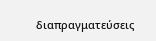διαπραγματεύσεις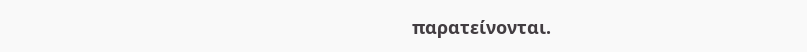παρατείνονται.